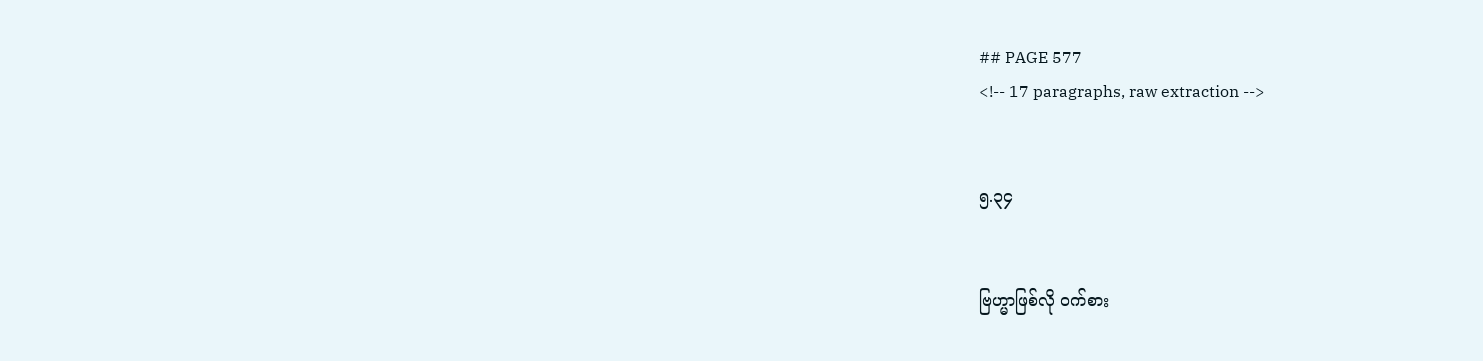## PAGE 577
<!-- 17 paragraphs, raw extraction -->


၅.၃၄


ဗြဟ္မာဖြစ်လို ဝက်စား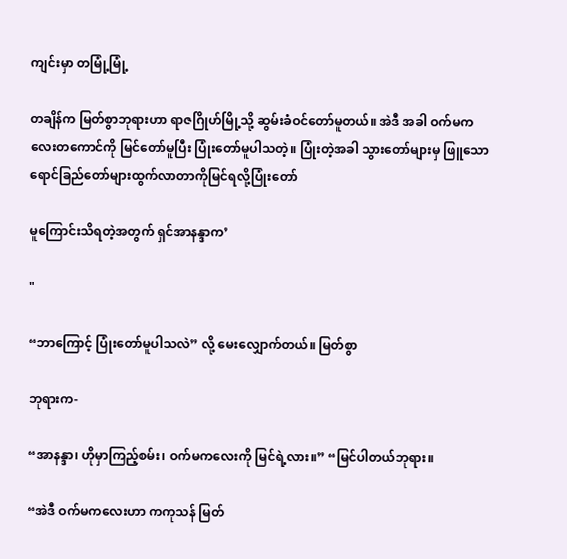ကျင်းမှာ တမြုံ့မြုံ့

တချိန်က မြတ်စွာဘုရားဟာ ရာဇဂြိုဟ်မြို့သို့ ဆွမ်းခံဝင်တော်မူတယ်။ အဲဒီ အခါ ဝက်မကလေးတကောင်ကို မြင်တော်မူပြီး ပြုံးတော်မူပါသတဲ့။ ပြုံးတဲ့အခါ သွားတော်များမှ ဖြူသောရောင်ခြည်တော်များထွက်လာတာကိုမြင်ရလို့ပြုံးတော်

မူကြောင်းသိရတဲ့အတွက် ရှင်အာနန္ဒာက’

"

“ဘာကြောင့် ပြုံးတော်မူပါသလဲ” လို့ မေးလျှောက်တယ်။ မြတ်စွာ

ဘုရားက-

“အာနန္ဒာ၊ ဟိုမှာကြည့်စမ်း၊ ဝက်မကလေးကို မြင်ရဲ့လား။” “မြင်ပါတယ်ဘုရား။

“အဲဒီ ဝက်မကလေးဟာ ကကုသန် မြတ်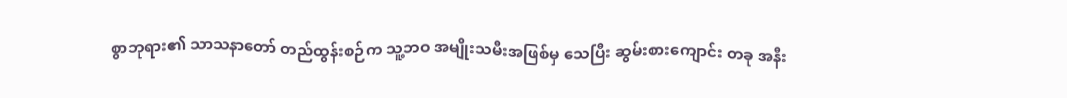စွာဘုရား၏ သာသနာတော် တည်ထွန်းစဉ်က သူ့ဘဝ အမျိုးသမီးအဖြစ်မှ သေပြီး ဆွမ်းစားကျောင်း တခု အနီး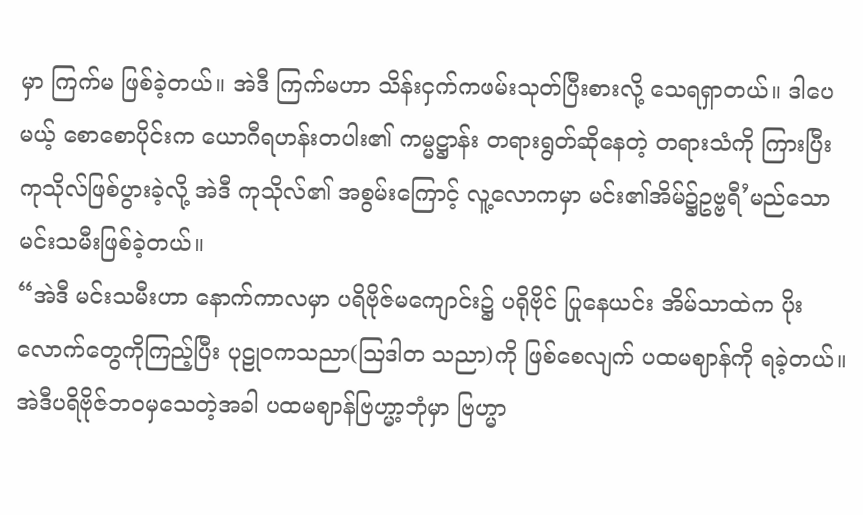မှာ ကြက်မ ဖြစ်ခဲ့တယ်။ အဲဒီ ကြက်မဟာ သိန်းငှက်ကဖမ်းသုတ်ပြီးစားလို့ သေရရှာတယ်။ ဒါပေမယ့် စောစောပိုင်းက ယောဂီရဟန်းတပါး၏ ကမ္မဋ္ဌာန်း တရားရွတ်ဆိုနေတဲ့ တရားသံကို ကြားပြီး ကုသိုလ်ဖြစ်ပွားခဲ့လို့ အဲဒီ ကုသိုလ်၏ အစွမ်းကြောင့် လူ့လောကမှာ မင်း၏အိမ်၌ဥဗ္ဗရီ’မည်သောမင်းသမီးဖြစ်ခဲ့တယ်။
“အဲဒီ မင်းသမီးဟာ နောက်ကာလမှာ ပရိဗိုဇ်မကျောင်း၌ ပရိုဗိုင် ပြုနေယင်း အိမ်သာထဲက ပိုးလောက်တွေကိုကြည့်ပြီး ပုဠုဝကသညာ(ဩဒါတ သညာ)ကို ဖြစ်စေလျက် ပထမဈာန်ကို ရခဲ့တယ်။ အဲဒီပရိဗိုဇ်ဘဝမှသေတဲ့အခါ ပထမဈာန်ဗြဟ္မာ့ဘုံမှာ ဗြဟ္မာ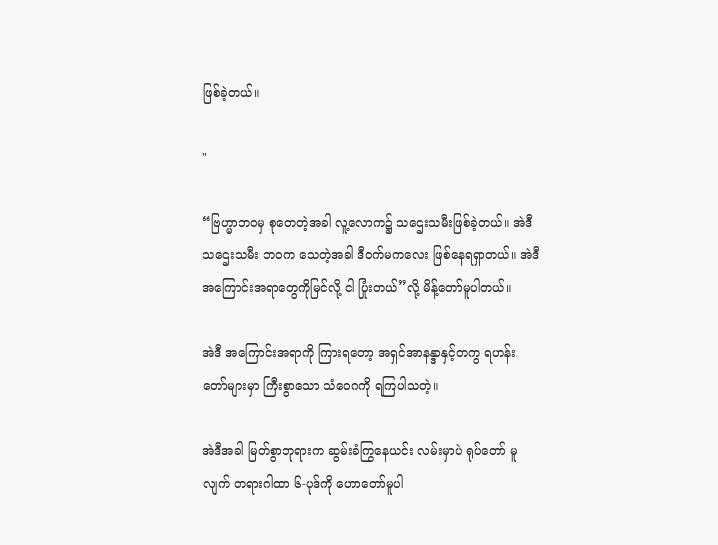ဖြစ်ခဲ့တယ်။

"

“ဗြဟ္မာဘဝမှ စုတေတဲ့အခါ လူ့လောက၌ သဌေးသမီးဖြစ်ခဲ့တယ်။ အဲဒီ သဌေးသမီး ဘဝက သေတဲ့အခါ ဒီဝက်မကလေး ဖြစ်နေရရှာတယ်။ အဲဒီ အကြောင်းအရာတွေကိုမြင်လို့ ငါ ပြုံးတယ်”လို့ မိန့်တော်မူပါတယ်။

အဲဒီ အကြောင်းအရာကို ကြားရတော့ အရှင်အာနန္ဒာနှင့်တကွ ရဟန်း တော်များမှာ ကြီးစွာသော သံဝေဂကို ရကြပါသတဲ့။

အဲဒီအခါ မြတ်စွာဘုရားက ဆွမ်းခံကြွနေယင်း လမ်းမှာပဲ ရုပ်တော် မူလျက် တရားဂါထာ ၆-ပုဒ်ကို ဟောတော်မူပါ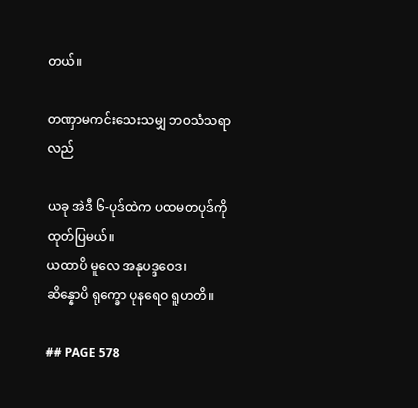တယ်။

တဏှာမကင်းသေးသမျှ ဘဝသံသရာလည်

ယခု အဲဒီ ၆-ပုဒ်ထဲက ပထမတပုဒ်ကို ထုတ်ပြမယ်။
ယထာပိ မူလေ အနုပဒ္ဒဝေဒ၊
ဆိန္နောပိ ရုက္ခော ပုနရေဝ ရူဟတိ။

## PAGE 578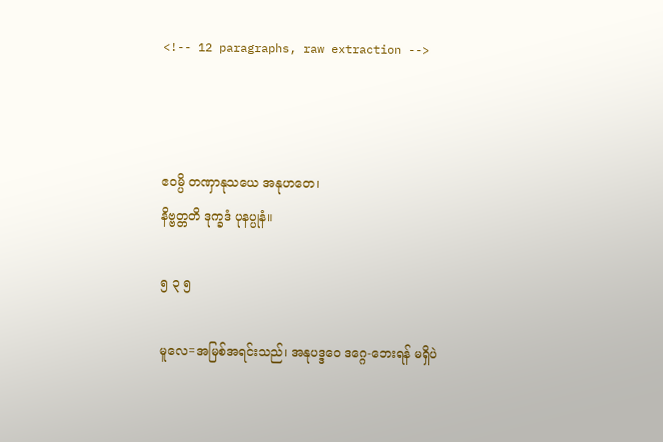<!-- 12 paragraphs, raw extraction -->



ဧဝမ္ပိ တဏှာနုသယေ အနုဟတေ၊
နိဗ္ဗတ္တတိ ဒုက္ခဒံ ပုနပ္ပုနံ။

၅ ၃ ၅

မူလေ=အမြစ်အရင်းသည်၊ အနုပဒ္ဒဝေ ဒဂ္ဂေ-ဘေးရန် မရှိပဲ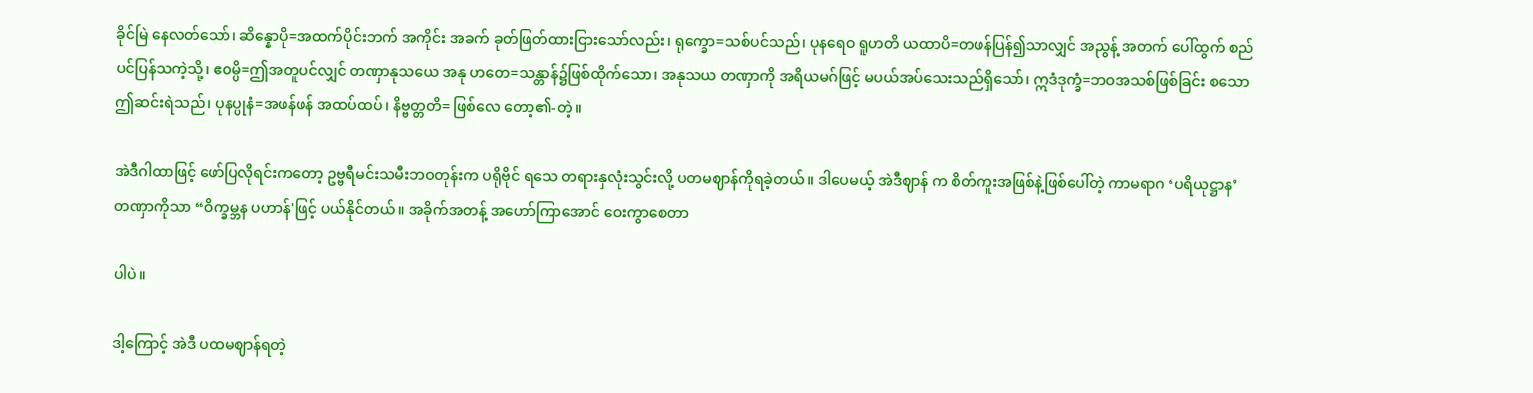ခိုင်မြဲ နေလတ်သော်၊ ဆိန္နောပို=အထက်ပိုင်းဘက် အကိုင်း အခက် ခုတ်ဖြတ်ထားငြားသော်လည်း၊ ရုက္ခော=သစ်ပင်သည်၊ ပုနရေဝ ရူဟတိ ယထာပိ=တဖန်ပြန်၍သာလျှင် အညွန့် အတက် ပေါ်ထွက် စည်ပင်ပြန်သကဲ့သို့၊ ဧ၀မ္ပိ=ဤအတူပင်လျှင် တဏှာနုသယေ အနု ဟတေ=သန္တာန်၌ဖြစ်ထိုက်သော၊ အနုသယ တဏှာကို အရိယမဂ်ဖြင့် မပယ်အပ်သေးသည်ရှိသော်၊ ဣဒံဒုက္ခံ=ဘဝအသစ်ဖြစ်ခြင်း စသော ဤဆင်းရဲသည်၊ ပုနပ္ပုနံ=အဖန်ဖန် အထပ်ထပ်၊ နိဗ္ဗတ္တတိ= ဖြစ်လေ တော့၏-တဲ့။

အဲဒီဂါထာဖြင့် ဖော်ပြလိုရင်းကတော့ ဥဗ္ဗရီမင်းသမီးဘဝတုန်းက ပရိုဗိုင် ရသေ တရားနှလုံးသွင်းလို့ ပတမဈာန်ကိုရခဲ့တယ်။ ဒါပေမယ့် အဲဒီဈာန် က စိတ်ကူးအဖြစ်နဲ့ဖြစ်ပေါ်တဲ့ ကာမရာဂ ‘ပရိယုဋ္ဌာန’ တဏှာကိုသာ “ဝိက္ခမ္ဘန ပဟာန်'ဖြင့် ပယ်နိုင်တယ်။ အခိုက်အတန့် အဟော်ကြာအောင် ဝေးကွာစေတာ

ပါပဲ။

ဒါ့ကြောင့် အဲဒီ ပထမဈာန်ရတဲ့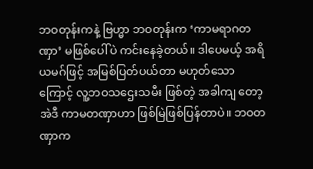ဘဝတုန်းကနဲ့ ဗြဟ္မာ ဘဝတုန်းက ‘ကာမရာဂတဏှာ’ မဖြစ်ပေါ်ပဲ ကင်းနေခဲ့တယ်။ ဒါပေမယ့် အရိယမဂ်ဖြင့် အမြစ်ပြတ်ပယ်တာ မဟုတ်သောကြောင့် လူ့ဘဝသဌေးသမီး ဖြစ်တဲ့ အခါကျ တော့ အဲဒီ ကာမတဏှာဟာ ဖြစ်မြဲဖြစ်ပြန်တာပဲ။ ဘဝတဏှာက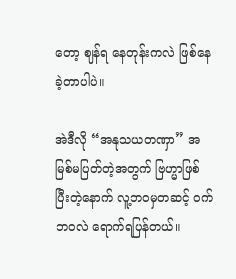တော့ ဈန်ရ နေတုန်းကလဲ ဖြစ်နေခဲ့တာပါပဲ။

အဲဒီလို “အနုသယတဏှာ” အမြစ်မပြတ်တဲ့အတွက် ဗြဟ္မာဖြစ်ပြီးတဲ့နောက် လူ့ဘဝမှတဆင့် ဝက်ဘဝလဲ ရောက်ရပြန်တယ်။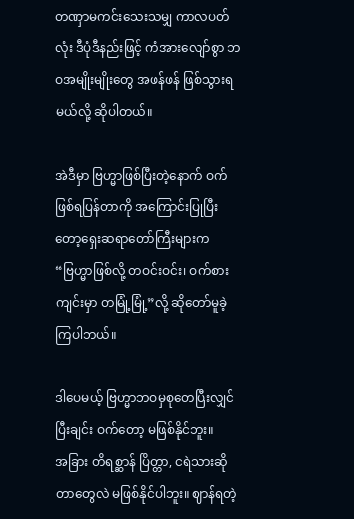တဏှာမကင်းသေးသမျှ ကာလပတ်လုံး ဒီပုံဒီနည်းဖြင့် ကံအားလျော်စွာ ဘဝအမျိုးမျိုးတွေ အဖန်ဖန် ဖြစ်သွားရမယ်လို့ ဆိုပါတယ်။

အဲဒီမှာ ဗြဟ္မာဖြစ်ပြီးတဲ့နောက် ဝက်ဖြစ်ရပြန်တာကို အကြောင်းပြုပြီး တော့ရှေးဆရာတော်ကြီးများက “ဗြဟ္မာဖြစ်လို့ တဝင်းဝင်း၊ ဝက်စားကျင်းမှာ တမြုံ့မြုံ့”လို့ ဆိုတော်မူခဲ့ကြပါဘယ်။

ဒါပေမယ့် ဗြဟ္မာဘဝမှစုတေပြီးလျှင်ပြီးချင်း ဝက်တော့ မဖြစ်နိုင်ဘူး။
အခြား တိရစ္ဆာန် ပြိတ္တာ, ငရဲသားဆိုတာတွေလဲ မဖြစ်နိုင်ပါဘူး။ ဈာန်ရတဲ့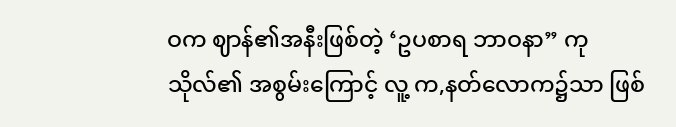ဝက ဈာန်၏အနီးဖြစ်တဲ့ ‘ဥပစာရ ဘာဝနာ” ကုသိုလ်၏ အစွမ်းကြောင့် လူ့ က,နတ်လောက၌သာ ဖြစ်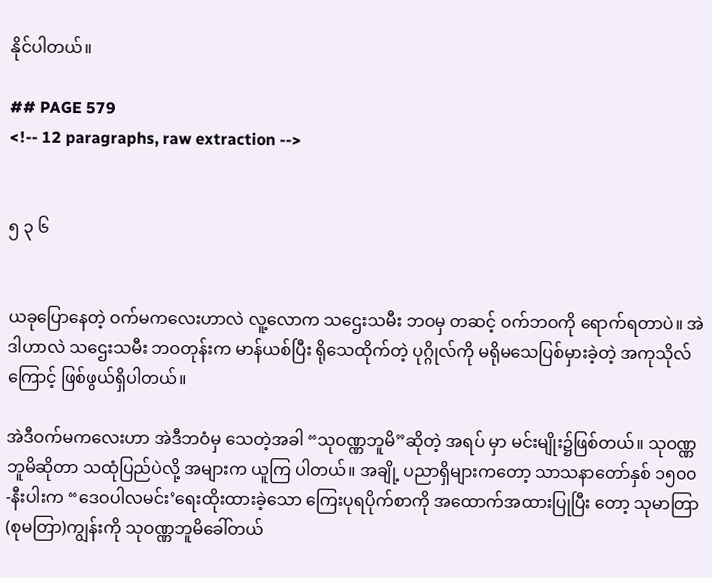နိုင်ပါတယ်။

## PAGE 579
<!-- 12 paragraphs, raw extraction -->


၅ ၃ ၆


ယခုပြောနေတဲ့ ဝက်မကလေးဟာလဲ လူ့လောက သဌေးသမီး ဘဝမှ တဆင့် ဝက်ဘဝကို ရောက်ရတာပဲ။ အဲဒါဟာလဲ သဌေးသမီး ဘဝတုန်းက မာန်ယစ်ပြီး ရိုသေထိုက်တဲ့ ပုဂ္ဂိုလ်ကို မရိုမသေပြစ်မှားခဲ့တဲ့ အကုသိုလ်ကြောင့် ဖြစ်ဖွယ်ရှိပါတယ်။

အဲဒီဝက်မကလေးဟာ အဲဒီဘဝံမှ သေတဲ့အခါ “သုဝဏ္ဏဘူမိ”ဆိုတဲ့ အရပ် မှာ မင်းမျိုး၌ဖြစ်တယ်။ သုဝဏ္ဏဘူမိဆိုတာ သထုံပြည်ပဲလို့ အများက ယူကြ ပါတယ်။ အချို့ ပညာရှိများကတော့ သာသနာတော်နှစ် ၁၅၀၀-နီးပါးက “ဒေဝပါလမင်း’ရေးထိုးထားခဲ့သော ကြေးပုရပိုက်စာကို အထောက်အထားပြုပြီး တော့ သုမာတြာ(စုမတြာ)ကျွန်းကို သုဝဏ္ဏဘူမိခေါ်တယ်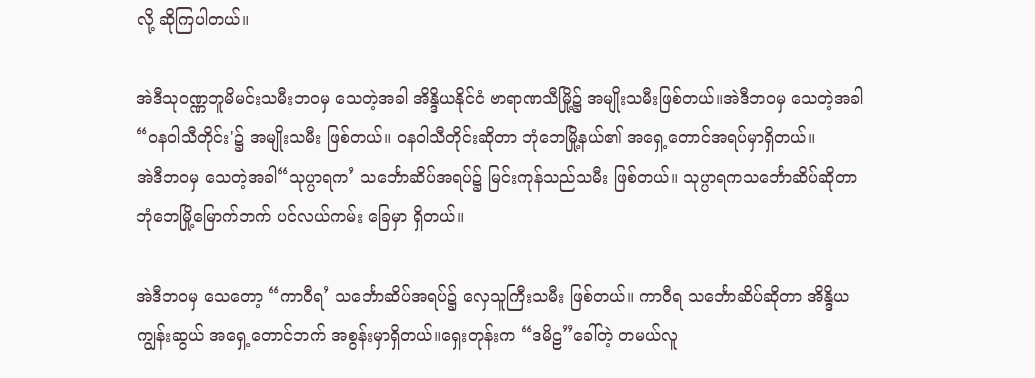လို့ ဆိုကြပါတယ်။

အဲဒီသုဝဏ္ဏဘူမိမင်းသမီးဘဝမှ သေတဲ့အခါ အိန္ဒိယနိုင်ငံ ဗာရာဏသီမြို့၌ အမျိုးသမီးဖြစ်တယ်။အဲဒီဘဝမှ သေတဲ့အခါ “ဝနဝါသီတိုင်း'၌ အမျိုးသမီး ဖြစ်တယ်။ ဝနဝါသီတိုင်းဆိုတာ ဘုံဘေမြို့နယ်၏ အရှေ့တောင်အရပ်မှာရှိတယ်။
အဲဒီဘဝမှ သေတဲ့အခါ“သုပ္ပာရက’ သင်္ဘောဆိပ်အရပ်၌ မြင်းကုန်သည်သမီး ဖြစ်တယ်။ သုပ္ပာရကသင်္ဘောဆိပ်ဆိုတာ ဘုံဘေမြို့မြောက်ဘက် ပင်လယ်ကမ်း ခြေမှာ ရှိတယ်။

အဲဒီဘဝမှ သေတော့ “ကာဝီရ’ သင်္ဘောဆိပ်အရပ်၌ လှေသူကြီးသမီး ဖြစ်တယ်။ ကာဝီရ သင်္ဘောဆိပ်ဆိုတာ အိန္ဒိယကျွန်းဆွယ် အရှေ့တောင်ဘက် အစွန်းမှာရှိတယ်။ရှေးတုန်းက “ဒမိဠ”ခေါ်တဲ့ တမယ်လူ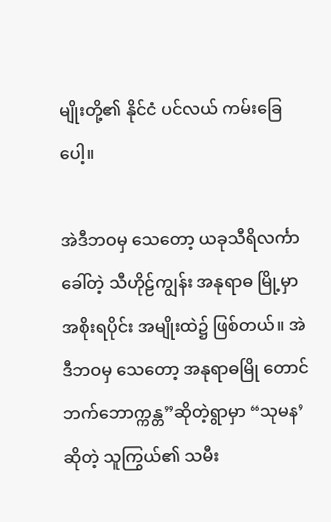မျိုးတို့၏ နိုင်ငံ ပင်လယ် ကမ်းခြေပေါ့။

အဲဒီဘဝမှ သေတော့ ယခုသီရိလင်္ကာ ခေါ်တဲ့ သီဟိုဠ်ကျွန်း အနုရာဓ မြို့မှာ အစိုးရပိုင်း အမျိုးထဲ၌ ဖြစ်တယ်။ အဲဒီဘဝမှ သေတော့ အနုရာဓမြို တောင်ဘက်ဘောက္ကန္တ”ဆိုတဲ့ရွာမှာ “သုမန’ဆိုတဲ့ သူကြွယ်၏ သမီး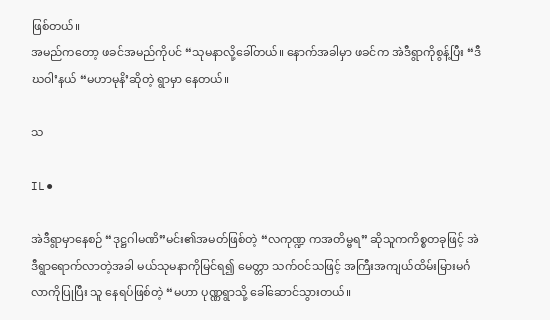ဖြစ်တယ်။
အမည်ကတော့ ဖခင်အမည်ကိုပင် “သုမနာလို့ခေါ်တယ်။ နောက်အခါမှာ ဖခင်က အဲဒီရွာကိုစွန့်ပြီး “ဒီဃဝါ’နယ် “မဟာမုနိ’ဆိုတဲ့ ရွာမှာ နေတယ်။

သ

IL⚫

အဲဒီရွာမှာနေစဉ် “ဒုဋ္ဌဂါမဏိ”မင်း၏အမတ်ဖြစ်တဲ့ “လကုဏ္ဍ ကအတိမ္ဗရ” ဆိုသူကကိစ္စတခုဖြင့် အဲဒီရွာရောက်လာတဲ့အခါ မယ်သုမနာကိုမြင်ရ၍ မေတ္တာ သက်ဝင်သဖြင့် အကြီးအကျယ်ထိမ်းမြားမင်္ဂလာကိုပြုပြီး သူ နေရပ်ဖြစ်တဲ့ “မဟာ ပုဏ္ဏရွာသို့ ခေါ်ဆောင်သွားတယ်။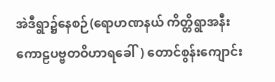အဲဒီရွာ၌နေစဉ်(ရောဟဏနယ် ကိတ္တိရွာအနီး ကောဠပဗ္ဗတဝိဟာရခေါ်) တောင်စွန်းကျောင်း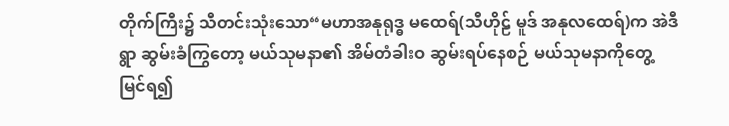တိုက်ကြီး၌ သီတင်းသုံးသော“မဟာအနုရုဒ္ဓ မထေရ်(သီဟိုဠ် မူဒ် အနုလထေရ်)က အဲဒီရွာ ဆွမ်းခံကြွတော့ မယ်သုမနာ၏ အိမ်တံခါးဝ ဆွမ်းရပ်နေစဉ် မယ်သုမနာကိုတွေ့မြင်ရ၍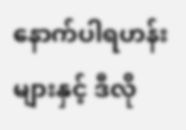နောက်ပါရဟန်းများနှင့် ဒီလို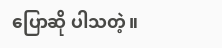ပြောဆို ပါသတဲ့။